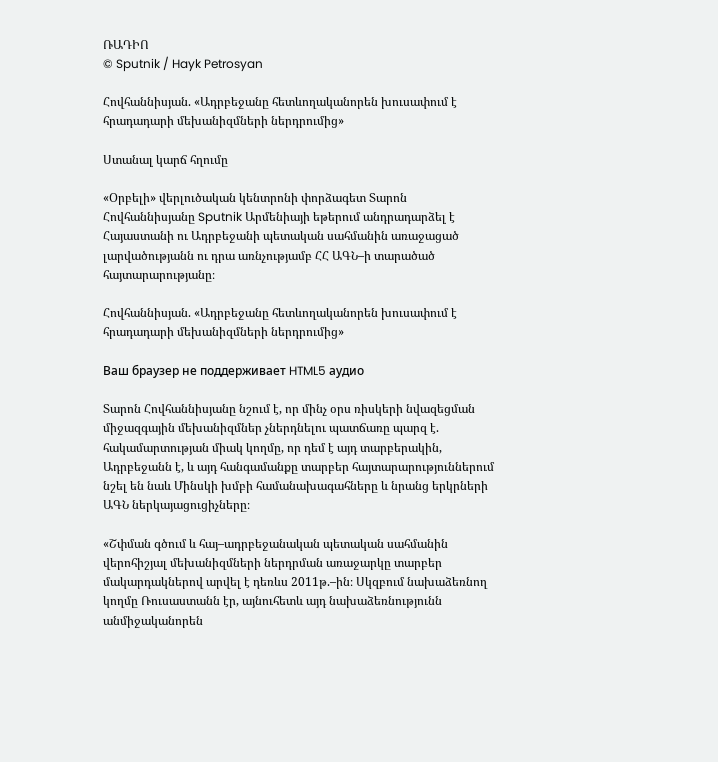ՌԱԴԻՈ
© Sputnik / Hayk Petrosyan

Հովհաննիսյան. «Ադրբեջանը հետևողականորեն խուսափում է հրադադարի մեխանիզմների ներդրումից»

Ստանալ կարճ հղումը

«Օրբելի» վերլուծական կենտրոնի փորձագետ Տարոն Հովհաննիսյանը Sputnik Արմենիայի եթերում անդրադարձել է Հայաստանի ու Ադրբեջանի պետական սահմանին առաջացած լարվածությանն ու դրա առնչությամբ ՀՀ ԱԳՆ–ի տարածած հայտարարությանը։

Հովհաննիսյան. «Ադրբեջանը հետևողականորեն խուսափում է հրադադարի մեխանիզմների ներդրումից»

Ваш браузер не поддерживает HTML5 аудио

Տարոն Հովհաննիսյանը նշում է, որ մինչ օրս ռիսկերի նվազեցման միջազգային մեխանիզմներ չներդնելու պատճառը պարզ է. հակամարտության միակ կողմը, որ դեմ է այդ տարբերակին, Ադրբեջանն է, և այդ հանգամանքը տարբեր հայտարարություններում նշել են նաև Մինսկի խմբի համանախագահները և նրանց երկրների ԱԳՆ ներկայացուցիչները։

«Շփման գծում և հայ–ադրբեջանական պետական սահմանին վերոհիշյալ մեխանիզմների ներդրման առաջարկը տարբեր մակարդակներով արվել է դեռևս 2011թ.–ին։ Սկզբում նախաձեռնող կողմը Ռուսաստանն էր, այնուհետև այդ նախաձեռնությունն անմիջականորեն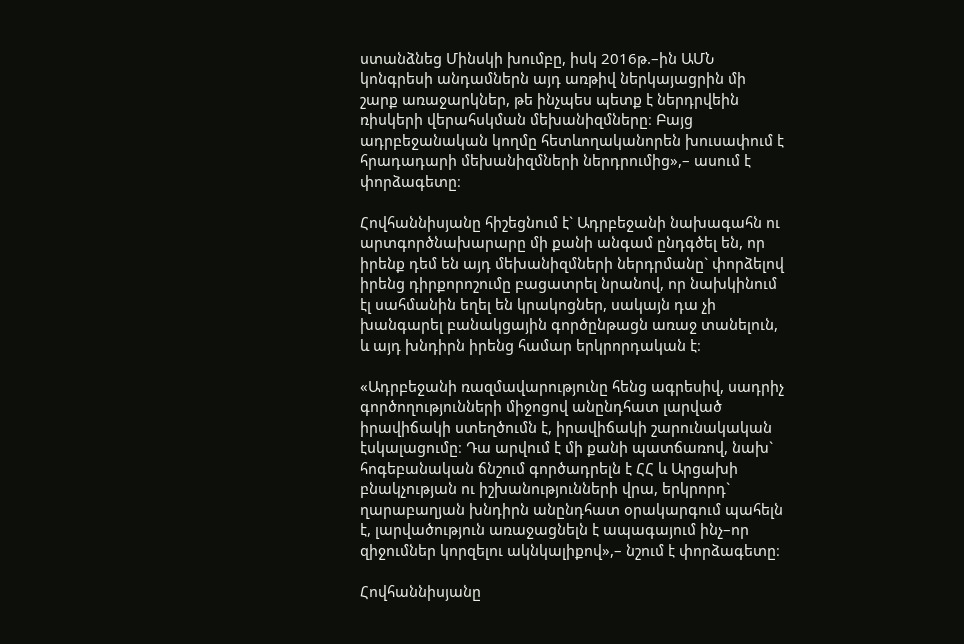ստանձնեց Մինսկի խումբը, իսկ 2016թ.–ին ԱՄՆ կոնգրեսի անդամներն այդ առթիվ ներկայացրին մի շարք առաջարկներ, թե ինչպես պետք է ներդրվեին ռիսկերի վերահսկման մեխանիզմները։ Բայց ադրբեջանական կողմը հետևողականորեն խուսափում է հրադադարի մեխանիզմների ներդրումից»,– ասում է փորձագետը։

Հովհաննիսյանը հիշեցնում է` Ադրբեջանի նախագահն ու արտգործնախարարը մի քանի անգամ ընդգծել են, որ իրենք դեմ են այդ մեխանիզմների ներդրմանը` փորձելով իրենց դիրքորոշումը բացատրել նրանով, որ նախկինում էլ սահմանին եղել են կրակոցներ, սակայն դա չի խանգարել բանակցային գործընթացն առաջ տանելուն, և այդ խնդիրն իրենց համար երկրորդական է։

«Ադրբեջանի ռազմավարությունը հենց ագրեսիվ, սադրիչ գործողությունների միջոցով անընդհատ լարված իրավիճակի ստեղծումն է, իրավիճակի շարունակական էսկալացումը։ Դա արվում է մի քանի պատճառով, նախ` հոգեբանական ճնշում գործադրելն է ՀՀ և Արցախի բնակչության ու իշխանությունների վրա, երկրորդ` ղարաբաղյան խնդիրն անընդհատ օրակարգում պահելն է, լարվածություն առաջացնելն է ապագայում ինչ–որ զիջումներ կորզելու ակնկալիքով»,– նշում է փորձագետը։

Հովհաննիսյանը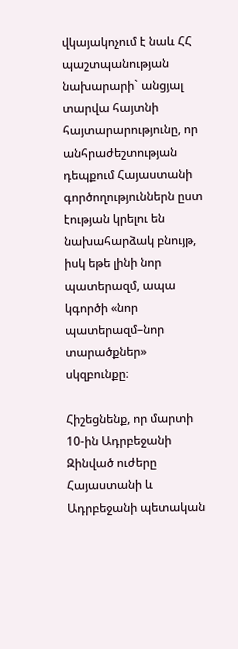վկայակոչում է նաև ՀՀ պաշտպանության նախարարի` անցյալ տարվա հայտնի հայտարարությունը, որ անհրաժեշտության դեպքում Հայաստանի գործողություններն ըստ էության կրելու են նախահարձակ բնույթ, իսկ եթե լինի նոր պատերազմ, ապա կգործի «նոր պատերազմ–նոր տարածքներ» սկզբունքը։

Հիշեցնենք, որ մարտի 10-ին Ադրբեջանի Զինված ուժերը Հայաստանի և Ադրբեջանի պետական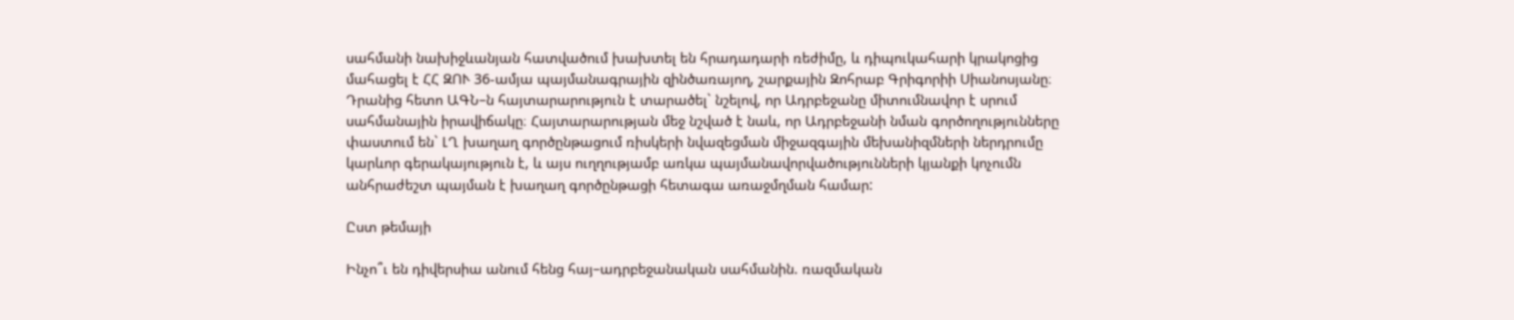սահմանի նախիջևանյան հատվածում խախտել են հրադադարի ռեժիմը, և դիպուկահարի կրակոցից մահացել է ՀՀ ԶՈՒ 36-ամյա պայմանագրային զինծառայող, շարքային Զոհրաբ Գրիգորիի Սիանոսյանը։ Դրանից հետո ԱԳՆ–ն հայտարարություն է տարածել` նշելով, որ Ադրբեջանը միտումնավոր է սրում սահմանային իրավիճակը։ Հայտարարության մեջ նշված է նաև, որ Ադրբեջանի նման գործողությունները փաստում են` ԼՂ խաղաղ գործընթացում ռիսկերի նվազեցման միջազգային մեխանիզմների ներդրումը կարևոր գերակայություն է, և այս ուղղությամբ առկա պայմանավորվածությունների կյանքի կոչումն անհրաժեշտ պայման է խաղաղ գործընթացի հետագա առաջմղման համար:

Ըստ թեմայի

Ինչո՞ւ են դիվերսիա անում հենց հայ–ադրբեջանական սահմանին. ռազմական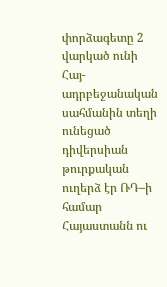փորձագետը 2 վարկած ունի
Հայ-ադրբեջանական սահմանին տեղի ունեցած դիվերսիան թուրքական ուղերձ էր ՌԴ–ի համար
Հայաստանն ու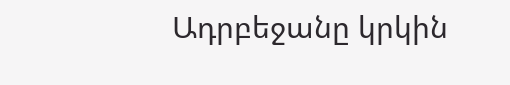Ադրբեջանը կրկին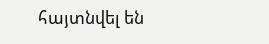հայտնվել են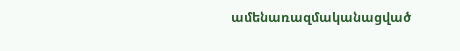ամենառազմականացված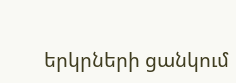երկրների ցանկում